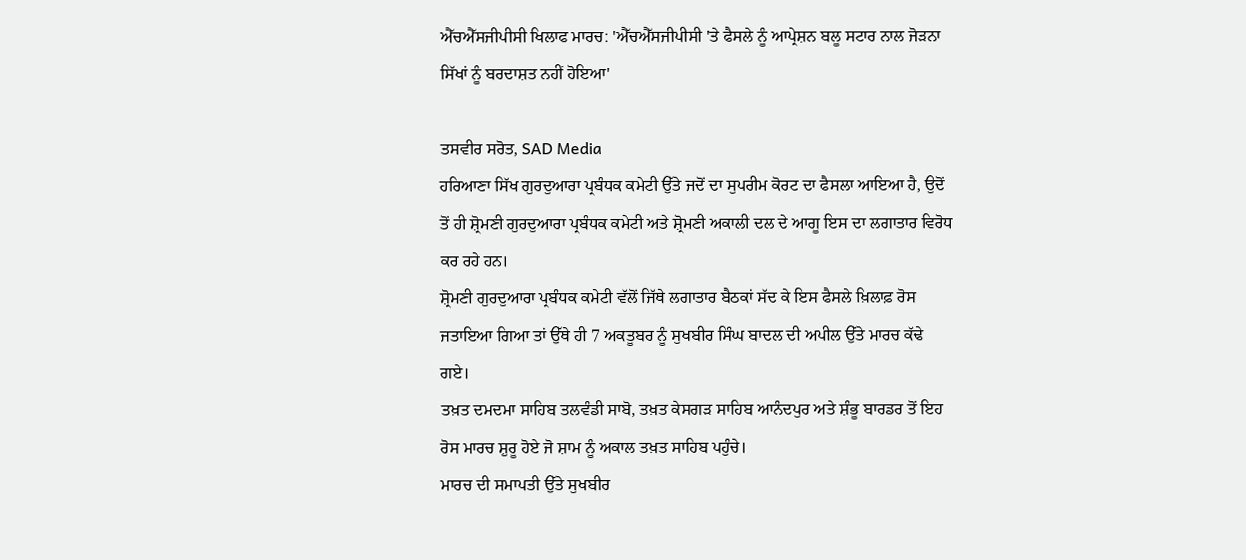ਐੱਚਐੱਸਜੀਪੀਸੀ ਖਿਲਾਫ ਮਾਰਚ: 'ਐੱਚਐੱਸਜੀਪੀਸੀ 'ਤੇ ਫੈਸਲੇ ਨੂੰ ਆਪ੍ਰੇਸ਼ਨ ਬਲੂ ਸਟਾਰ ਨਾਲ ਜੋੜਨਾ ਸਿੱਖਾਂ ਨੂੰ ਬਰਦਾਸ਼ਤ ਨਹੀਂ ਹੋਇਆ'

ਤਸਵੀਰ ਸਰੋਤ, SAD Media
ਹਰਿਆਣਾ ਸਿੱਖ ਗੁਰਦੁਆਰਾ ਪ੍ਰਬੰਧਕ ਕਮੇਟੀ ਉੱਤੇ ਜਦੋਂ ਦਾ ਸੁਪਰੀਮ ਕੋਰਟ ਦਾ ਫੈਸਲਾ ਆਇਆ ਹੈ, ਉਦੋਂ ਤੋਂ ਹੀ ਸ਼੍ਰੋਮਣੀ ਗੁਰਦੁਆਰਾ ਪ੍ਰਬੰਧਕ ਕਮੇਟੀ ਅਤੇ ਸ਼੍ਰੋਮਣੀ ਅਕਾਲੀ ਦਲ ਦੇ ਆਗੂ ਇਸ ਦਾ ਲਗਾਤਾਰ ਵਿਰੋਧ ਕਰ ਰਹੇ ਹਨ।
ਸ਼੍ਰੋਮਣੀ ਗੁਰਦੁਆਰਾ ਪ੍ਰਬੰਧਕ ਕਮੇਟੀ ਵੱਲੋਂ ਜਿੱਥੇ ਲਗਾਤਾਰ ਬੈਠਕਾਂ ਸੱਦ ਕੇ ਇਸ ਫੈਸਲੇ ਖ਼ਿਲਾਫ਼ ਰੋਸ ਜਤਾਇਆ ਗਿਆ ਤਾਂ ਉੱਥੇ ਹੀ 7 ਅਕਤੂਬਰ ਨੂੰ ਸੁਖਬੀਰ ਸਿੰਘ ਬਾਦਲ ਦੀ ਅਪੀਲ ਉੱਤੇ ਮਾਰਚ ਕੱਢੇ ਗਏ।
ਤਖ਼ਤ ਦਮਦਮਾ ਸਾਹਿਬ ਤਲਵੰਡੀ ਸਾਬੋ, ਤਖ਼ਤ ਕੇਸਗੜ ਸਾਹਿਬ ਆਨੰਦਪੁਰ ਅਤੇ ਸ਼ੰਭੂ ਬਾਰਡਰ ਤੋਂ ਇਹ ਰੋਸ ਮਾਰਚ ਸ਼ੁਰੂ ਹੋਏ ਜੋ ਸ਼ਾਮ ਨੂੰ ਅਕਾਲ ਤਖ਼ਤ ਸਾਹਿਬ ਪਹੁੰਚੇ।
ਮਾਰਚ ਦੀ ਸਮਾਪਤੀ ਉੱਤੇ ਸੁਖਬੀਰ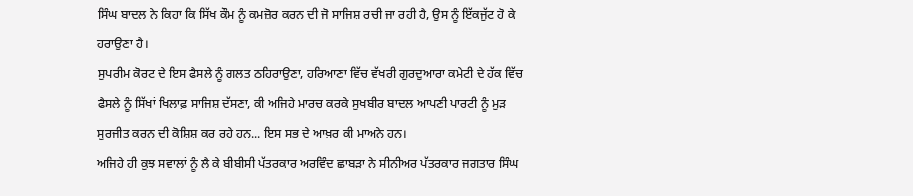ਸਿੰਘ ਬਾਦਲ ਨੇ ਕਿਹਾ ਕਿ ਸਿੱਖ ਕੌਮ ਨੂੰ ਕਮਜ਼ੋਰ ਕਰਨ ਦੀ ਜੋ ਸਾਜਿਸ਼ ਰਚੀ ਜਾ ਰਹੀ ਹੈ, ਉਸ ਨੂੰ ਇੱਕਜੁੱਟ ਹੋ ਕੇ ਹਰਾਉਣਾ ਹੈ।
ਸੁਪਰੀਮ ਕੋਰਟ ਦੇ ਇਸ ਫੈਸਲੇ ਨੂੰ ਗਲਤ ਠਹਿਰਾਉਣਾ, ਹਰਿਆਣਾ ਵਿੱਚ ਵੱਖਰੀ ਗੁਰਦੁਆਰਾ ਕਮੇਟੀ ਦੇ ਹੱਕ ਵਿੱਚ ਫੈਸਲੇ ਨੂੰ ਸਿੱਖਾਂ ਖਿਲਾਫ਼ ਸਾਜਿਸ਼ ਦੱਸਣਾ, ਕੀ ਅਜਿਹੇ ਮਾਰਚ ਕਰਕੇ ਸੁਖਬੀਰ ਬਾਦਲ ਆਪਣੀ ਪਾਰਟੀ ਨੂੰ ਮੁੜ ਸੁਰਜੀਤ ਕਰਨ ਦੀ ਕੋਸ਼ਿਸ਼ ਕਰ ਰਹੇ ਹਨ... ਇਸ ਸਭ ਦੇ ਆਖ਼ਰ ਕੀ ਮਾਅਨੇ ਹਨ।
ਅਜਿਹੇ ਹੀ ਕੁਝ ਸਵਾਲਾਂ ਨੂੰ ਲੈ ਕੇ ਬੀਬੀਸੀ ਪੱਤਰਕਾਰ ਅਰਵਿੰਦ ਛਾਬੜਾ ਨੇ ਸੀਨੀਅਰ ਪੱਤਰਕਾਰ ਜਗਤਾਰ ਸਿੰਘ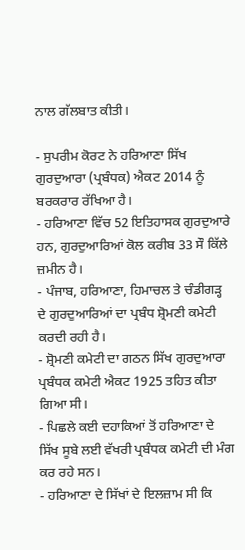ਨਾਲ ਗੱਲਬਾਤ ਕੀਤੀ।

- ਸੁਪਰੀਮ ਕੋਰਟ ਨੇ ਹਰਿਆਣਾ ਸਿੱਖ ਗੁਰਦੁਆਰਾ (ਪ੍ਰਬੰਧਕ) ਐਕਟ 2014 ਨੂੰ ਬਰਕਰਾਰ ਰੱਖਿਆ ਹੈ।
- ਹਰਿਆਣਾ ਵਿੱਚ 52 ਇਤਿਹਾਸਕ ਗੁਰਦੁਆਰੇ ਹਨ, ਗੁਰਦੁਆਰਿਆਂ ਕੋਲ ਕਰੀਬ 33 ਸੌ ਕਿੱਲੇ ਜ਼ਮੀਨ ਹੈ।
- ਪੰਜਾਬ, ਹਰਿਆਣਾ, ਹਿਮਾਚਲ ਤੇ ਚੰਡੀਗੜ੍ਹ ਦੇ ਗੁਰਦੁਆਰਿਆਂ ਦਾ ਪ੍ਰਬੰਧ ਸ਼੍ਰੋਮਣੀ ਕਮੇਟੀ ਕਰਦੀ ਰਹੀ ਹੈ।
- ਸ਼੍ਰੋਮਣੀ ਕਮੇਟੀ ਦਾ ਗਠਨ ਸਿੱਖ ਗੁਰਦੁਆਰਾ ਪ੍ਰਬੰਧਕ ਕਮੇਟੀ ਐਕਟ 1925 ਤਹਿਤ ਕੀਤਾ ਗਿਆ ਸੀ।
- ਪਿਛਲੇ ਕਈ ਦਹਾਕਿਆਂ ਤੋਂ ਹਰਿਆਣਾ ਦੇ ਸਿੱਖ ਸੂਬੇ ਲਈ ਵੱਖਰੀ ਪ੍ਰਬੰਧਕ ਕਮੇਟੀ ਦੀ ਮੰਗ ਕਰ ਰਹੇ ਸਨ।
- ਹਰਿਆਣਾ ਦੇ ਸਿੱਖਾਂ ਦੇ ਇਲਜ਼ਾਮ ਸੀ ਕਿ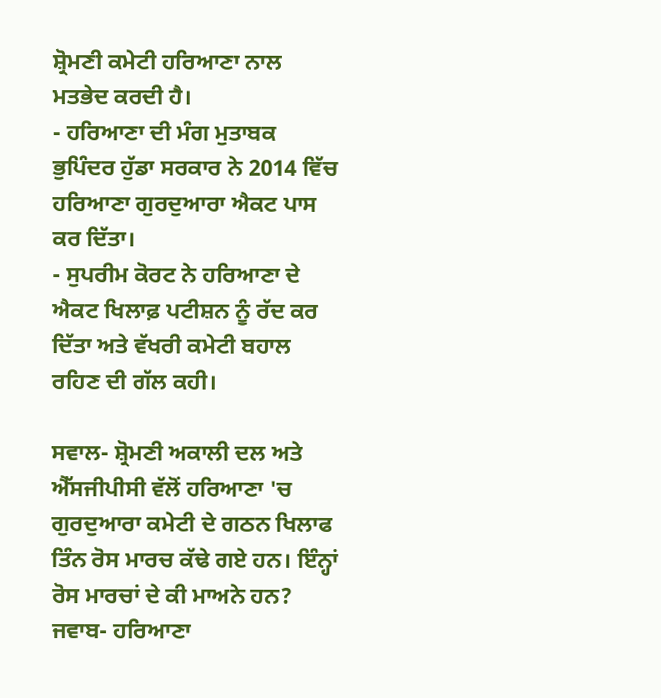ਸ਼੍ਰੋਮਣੀ ਕਮੇਟੀ ਹਰਿਆਣਾ ਨਾਲ ਮਤਭੇਦ ਕਰਦੀ ਹੈ।
- ਹਰਿਆਣਾ ਦੀ ਮੰਗ ਮੁਤਾਬਕ ਭੁਪਿੰਦਰ ਹੁੱਡਾ ਸਰਕਾਰ ਨੇ 2014 ਵਿੱਚ ਹਰਿਆਣਾ ਗੁਰਦੁਆਰਾ ਐਕਟ ਪਾਸ ਕਰ ਦਿੱਤਾ।
- ਸੁਪਰੀਮ ਕੋਰਟ ਨੇ ਹਰਿਆਣਾ ਦੇ ਐਕਟ ਖਿਲਾਫ਼ ਪਟੀਸ਼ਨ ਨੂੰ ਰੱਦ ਕਰ ਦਿੱਤਾ ਅਤੇ ਵੱਖਰੀ ਕਮੇਟੀ ਬਹਾਲ ਰਹਿਣ ਦੀ ਗੱਲ ਕਹੀ।

ਸਵਾਲ- ਸ਼੍ਰੋਮਣੀ ਅਕਾਲੀ ਦਲ ਅਤੇ ਐੱਸਜੀਪੀਸੀ ਵੱਲੋਂ ਹਰਿਆਣਾ 'ਚ ਗੁਰਦੁਆਰਾ ਕਮੇਟੀ ਦੇ ਗਠਨ ਖਿਲਾਫ ਤਿੰਨ ਰੋਸ ਮਾਰਚ ਕੱਢੇ ਗਏ ਹਨ। ਇੰਨ੍ਹਾਂ ਰੋਸ ਮਾਰਚਾਂ ਦੇ ਕੀ ਮਾਅਨੇ ਹਨ?
ਜਵਾਬ- ਹਰਿਆਣਾ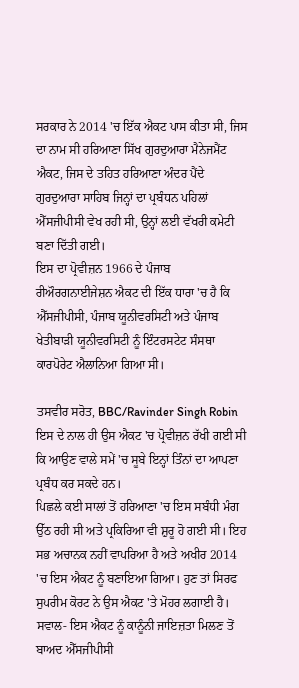ਸਰਕਾਰ ਨੇ 2014 'ਚ ਇੱਕ ਐਕਟ ਪਾਸ ਕੀਤਾ ਸੀ, ਜਿਸ ਦਾ ਨਾਮ ਸੀ ਹਰਿਆਣਾ ਸਿੱਖ ਗੁਰਦੁਆਰਾ ਮੈਨੇਜਮੈਂਟ ਐਕਟ, ਜਿਸ ਦੇ ਤਹਿਤ ਹਰਿਆਣਾ ਅੰਦਰ ਪੈਂਦੇ ਗੁਰਦੁਆਰਾ ਸਾਹਿਬ ਜਿਨ੍ਹਾਂ ਦਾ ਪ੍ਰਬੰਧਨ ਪਹਿਲਾਂ ਐੱਸਜੀਪੀਸੀ ਵੇਖ ਰਹੀ ਸੀ, ਉਨ੍ਹਾਂ ਲਈ ਵੱਖਰੀ ਕਮੇਟੀ ਬਣਾ ਦਿੱਤੀ ਗਈ।
ਇਸ ਦਾ ਪ੍ਰੋਵੀਜ਼ਨ 1966 ਦੇ ਪੰਜਾਬ ਰੀਔਰਗਨਾਈਜੇਸ਼ਨ ਐਕਟ ਦੀ ਇੱਕ ਧਾਰਾ 'ਚ ਹੈ ਕਿ ਐੱਸਜੀਪੀਸੀ, ਪੰਜਾਬ ਯੂਨੀਵਰਸਿਟੀ ਅਤੇ ਪੰਜਾਬ ਖੇਤੀਬਾੜੀ ਯੂਨੀਵਰਸਿਟੀ ਨੂੰ ਇੰਟਰਸਟੇਟ ਸੰਸਥਾ ਕਾਰਪੋਰੇਟ ਐਲਾਨਿਆ ਗਿਆ ਸੀ।

ਤਸਵੀਰ ਸਰੋਤ, BBC/Ravinder Singh Robin
ਇਸ ਦੇ ਨਾਲ ਹੀ ਉਸ ਐਕਟ 'ਚ ਪ੍ਰੋਵੀਜ਼ਨ ਰੱਖੀ ਗਈ ਸੀ ਕਿ ਆਉਣ ਵਾਲੇ ਸਮੇਂ 'ਚ ਸੂਬੇ ਇਨ੍ਹਾਂ ਤਿੰਨਾਂ ਦਾ ਆਪਣਾ ਪ੍ਰਬੰਧ ਕਰ ਸਕਦੇ ਹਨ।
ਪਿਛਲੇ ਕਈ ਸਾਲਾਂ ਤੋਂ ਹਰਿਆਣਾ 'ਚ ਇਸ ਸਬੰਧੀ ਮੰਗ ਉੱਠ ਰਹੀ ਸੀ ਅਤੇ ਪ੍ਰਕਿਰਿਆ ਵੀ ਸ਼ੁਰੂ ਹੋ ਗਈ ਸੀ। ਇਹ ਸਭ ਅਚਾਨਕ ਨਹੀਂ ਵਾਪਰਿਆ ਹੈ ਅਤੇ ਅਖੀਰ 2014 'ਚ ਇਸ ਐਕਟ ਨੂੰ ਬਣਾਇਆ ਗਿਆ। ਹੁਣ ਤਾਂ ਸਿਰਫ ਸੁਪਰੀਮ ਕੋਰਟ ਨੇ ਉਸ ਐਕਟ 'ਤੇ ਮੋਹਰ ਲਗਾਈ ਹੈ।
ਸਵਾਲ- ਇਸ ਐਕਟ ਨੂੰ ਕਾਨੂੰਨੀ ਜਾਇਜ਼ਤਾ ਮਿਲਣ ਤੋਂ ਬਾਅਦ ਐੱਸਜੀਪੀਸੀ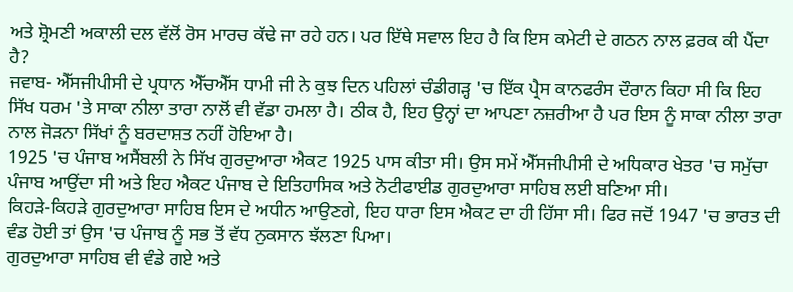ਅਤੇ ਸ਼੍ਰੋਮਣੀ ਅਕਾਲੀ ਦਲ ਵੱਲੋਂ ਰੋਸ ਮਾਰਚ ਕੱਢੇ ਜਾ ਰਹੇ ਹਨ। ਪਰ ਇੱਥੇ ਸਵਾਲ ਇਹ ਹੈ ਕਿ ਇਸ ਕਮੇਟੀ ਦੇ ਗਠਨ ਨਾਲ ਫ਼ਰਕ ਕੀ ਪੈਂਦਾ ਹੈ?
ਜਵਾਬ- ਐੱਸਜੀਪੀਸੀ ਦੇ ਪ੍ਰਧਾਨ ਐੱਚਐੱਸ ਧਾਮੀ ਜੀ ਨੇ ਕੁਝ ਦਿਨ ਪਹਿਲਾਂ ਚੰਡੀਗੜ੍ਹ 'ਚ ਇੱਕ ਪ੍ਰੈਸ ਕਾਨਫਰੰਸ ਦੌਰਾਨ ਕਿਹਾ ਸੀ ਕਿ ਇਹ ਸਿੱਖ ਧਰਮ 'ਤੇ ਸਾਕਾ ਨੀਲਾ ਤਾਰਾ ਨਾਲੋਂ ਵੀ ਵੱਡਾ ਹਮਲਾ ਹੈ। ਠੀਕ ਹੈ, ਇਹ ਉਨ੍ਹਾਂ ਦਾ ਆਪਣਾ ਨਜ਼ਰੀਆ ਹੈ ਪਰ ਇਸ ਨੂੰ ਸਾਕਾ ਨੀਲਾ ਤਾਰਾ ਨਾਲ ਜੋੜਨਾ ਸਿੱਖਾਂ ਨੂੰ ਬਰਦਾਸ਼ਤ ਨਹੀਂ ਹੋਇਆ ਹੈ।
1925 'ਚ ਪੰਜਾਬ ਅਸੈਂਬਲੀ ਨੇ ਸਿੱਖ ਗੁਰਦੁਆਰਾ ਐਕਟ 1925 ਪਾਸ ਕੀਤਾ ਸੀ। ਉਸ ਸਮੇਂ ਐੱਸਜੀਪੀਸੀ ਦੇ ਅਧਿਕਾਰ ਖੇਤਰ 'ਚ ਸਮੁੱਚਾ ਪੰਜਾਬ ਆਉਂਦਾ ਸੀ ਅਤੇ ਇਹ ਐਕਟ ਪੰਜਾਬ ਦੇ ਇਤਿਹਾਸਿਕ ਅਤੇ ਨੋਟੀਫਾਈਡ ਗੁਰਦੁਆਰਾ ਸਾਹਿਬ ਲਈ ਬਣਿਆ ਸੀ।
ਕਿਹੜੇ-ਕਿਹੜੇ ਗੁਰਦੁਆਰਾ ਸਾਹਿਬ ਇਸ ਦੇ ਅਧੀਨ ਆਉਣਗੇ, ਇਹ ਧਾਰਾ ਇਸ ਐਕਟ ਦਾ ਹੀ ਹਿੱਸਾ ਸੀ। ਫਿਰ ਜਦੋਂ 1947 'ਚ ਭਾਰਤ ਦੀ ਵੰਡ ਹੋਈ ਤਾਂ ਉਸ 'ਚ ਪੰਜਾਬ ਨੂੰ ਸਭ ਤੋਂ ਵੱਧ ਨੁਕਸਾਨ ਝੱਲਣਾ ਪਿਆ।
ਗੁਰਦੁਆਰਾ ਸਾਹਿਬ ਵੀ ਵੰਡੇ ਗਏ ਅਤੇ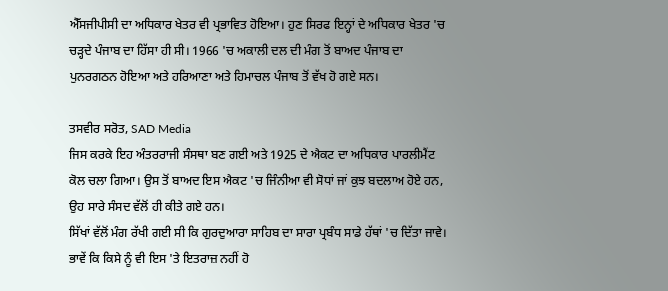ਐੱਸਜੀਪੀਸੀ ਦਾ ਅਧਿਕਾਰ ਖੇਤਰ ਵੀ ਪ੍ਰਭਾਵਿਤ ਹੋਇਆ। ਹੁਣ ਸਿਰਫ ਇਨ੍ਹਾਂ ਦੇ ਅਧਿਕਾਰ ਖੇਤਰ 'ਚ ਚੜ੍ਹਦੇ ਪੰਜਾਬ ਦਾ ਹਿੱਸਾ ਹੀ ਸੀ। 1966 'ਚ ਅਕਾਲੀ ਦਲ ਦੀ ਮੰਗ ਤੋਂ ਬਾਅਦ ਪੰਜਾਬ ਦਾ ਪੁਨਰਗਠਨ ਹੋਇਆ ਅਤੇ ਹਰਿਆਣਾ ਅਤੇ ਹਿਮਾਚਲ ਪੰਜਾਬ ਤੋਂ ਵੱਖ ਹੋ ਗਏ ਸਨ।

ਤਸਵੀਰ ਸਰੋਤ, SAD Media
ਜਿਸ ਕਰਕੇ ਇਹ ਅੰਤਰਰਾਜੀ ਸੰਸਥਾ ਬਣ ਗਈ ਅਤੇ 1925 ਦੇ ਐਕਟ ਦਾ ਅਧਿਕਾਰ ਪਾਰਲੀਮੈਂਟ ਕੋਲ ਚਲਾ ਗਿਆ। ਉਸ ਤੋਂ ਬਾਅਦ ਇਸ ਐਕਟ 'ਚ ਜਿੰਨੀਆ ਵੀ ਸੋਧਾਂ ਜਾਂ ਕੁਝ ਬਦਲਾਅ ਹੋਏ ਹਨ, ਉਹ ਸਾਰੇ ਸੰਸਦ ਵੱਲੋਂ ਹੀ ਕੀਤੇ ਗਏ ਹਨ।
ਸਿੱਖਾਂ ਵੱਲੋਂ ਮੰਗ ਰੱਖੀ ਗਈ ਸੀ ਕਿ ਗੁਰਦੁਆਰਾ ਸਾਹਿਬ ਦਾ ਸਾਰਾ ਪ੍ਰਬੰਧ ਸਾਡੇ ਹੱਥਾਂ 'ਚ ਦਿੱਤਾ ਜਾਵੇ। ਭਾਵੇਂ ਕਿ ਕਿਸੇ ਨੂੰ ਵੀ ਇਸ 'ਤੇ ਇਤਰਾਜ਼ ਨਹੀਂ ਹੋ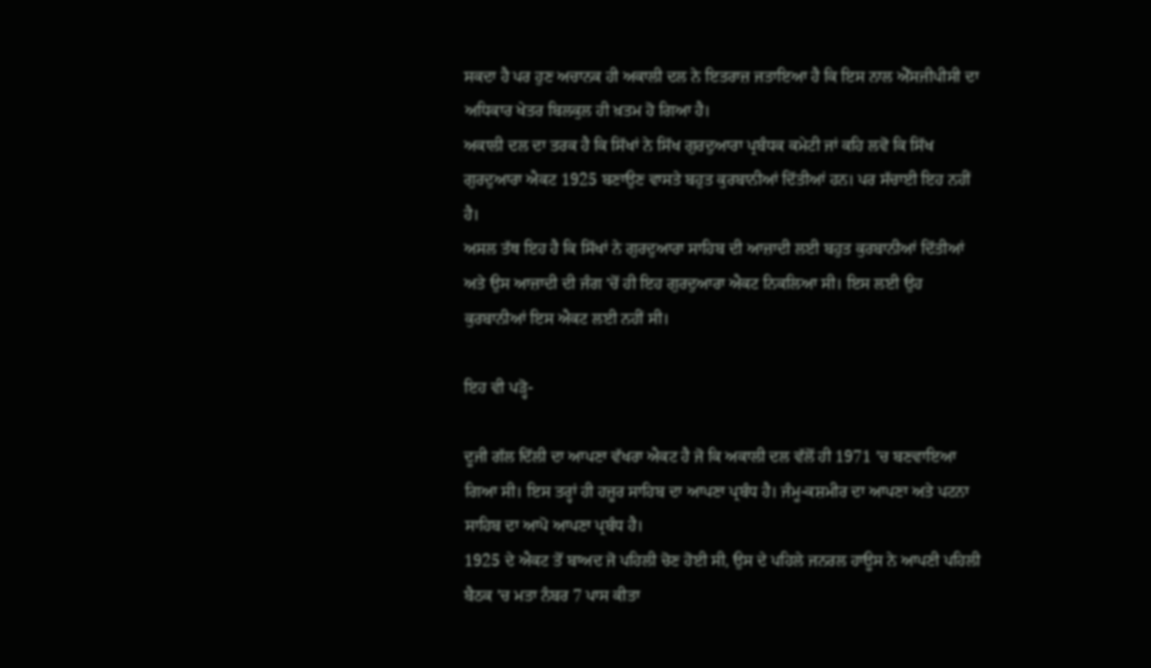ਸਕਦਾ ਹੈ ਪਰ ਹੁਣ ਅਚਾਨਕ ਹੀ ਅਕਾਲੀ ਦਲ ਨੇ ਇਤਰਾਜ਼ ਜਤਾਇਆ ਹੈ ਕਿ ਇਸ ਨਾਲ ਐੱਸਜੀਪੀਸੀ ਦਾ ਅਧਿਕਾਰ ਖੇਤਰ ਬਿਲਕੁਲ ਹੀ ਖ਼ਤਮ ਹੋ ਗਿਆ ਹੈ।
ਅਕਾਲੀ ਦਲ ਦਾ ਤਰਕ ਹੈ ਕਿ ਸਿੱਖਾਂ ਨੇ ਸਿੱਖ ਗੁਰਦੁਆਰਾ ਪ੍ਰਬੰਧਕ ਕਮੇਟੀ ਜਾਂ ਕਹਿ ਲਵੋ ਕਿ ਸਿੱਖ ਗੁਰਦੁਆਰਾ ਐਕਟ 1925 ਬਣਾਉਣ ਵਾਸਤੇ ਬਹੁਤ ਕੁਰਬਾਨੀਆਂ ਦਿੱਤੀਆਂ ਹਨ। ਪਰ ਸੱਚਾਈ ਇਹ ਨਹੀਂ ਹੈ।
ਅਸਲ ਤੱਥ ਇਹ ਹੈ ਕਿ ਸਿੱਖਾਂ ਨੇ ਗੁਰਦੁਆਰਾ ਸਾਹਿਬ ਦੀ ਆਜ਼ਾਦੀ ਲਈ ਬਹੁਤ ਕੁਰਬਾਨੀਆਂ ਦਿੱਤੀਆਂ ਅਤੇ ਉਸ ਆਜ਼ਾਦੀ ਦੀ ਜੰਗ 'ਚੋਂ ਹੀ ਇਹ ਗੁਰਦੁਆਰਾ ਐਕਟ ਨਿਕਲਿਆ ਸੀ। ਇਸ ਲਈ ਉਹ ਕੁਰਬਾਨੀਆਂ ਇਸ ਐਕਟ ਲਈ ਨਹੀਂ ਸੀ।

ਇਹ ਵੀ ਪੜ੍ਹੋ-

ਦੂਜੀ ਗੱਲ ਦਿੱਲੀ ਦਾ ਆਪਣਾ ਵੱਖਰਾ ਐਕਟ ਹੈ ਜੋ ਕਿ ਅਕਾਲੀ ਦਲ ਵੱਲੋਂ ਹੀ 1971 'ਚ ਬਣਵਾਇਆ ਗਿਆ ਸੀ। ਇਸ ਤਰ੍ਹਾਂ ਹੀ ਹਜ਼ੂਰ ਸਾਹਿਬ ਦਾ ਆਪਣਾ ਪ੍ਰਬੰਧ ਹੈ। ਜੰਮੂ-ਕਸ਼ਮੀਰ ਦਾ ਆਪਣਾ ਅਤੇ ਪਟਨਾ ਸਾਹਿਬ ਦਾ ਆਪੋ ਆਪਣਾ ਪ੍ਰਬੰਧ ਹੈ।
1925 ਦੇ ਐਕਟ ਤੋਂ ਬਾਅਦ ਜੋ ਪਹਿਲੀ ਚੋਣ ਹੋਈ ਸੀ, ਉਸ ਦੇ ਪਹਿਲੇ ਜਨਰਲ ਹਾਊਸ ਨੇ ਆਪਣੀ ਪਹਿਲੀ ਬੈਠਕ 'ਚ ਮਤਾ ਨੰਬਰ 7 ਪਾਸ ਕੀਤਾ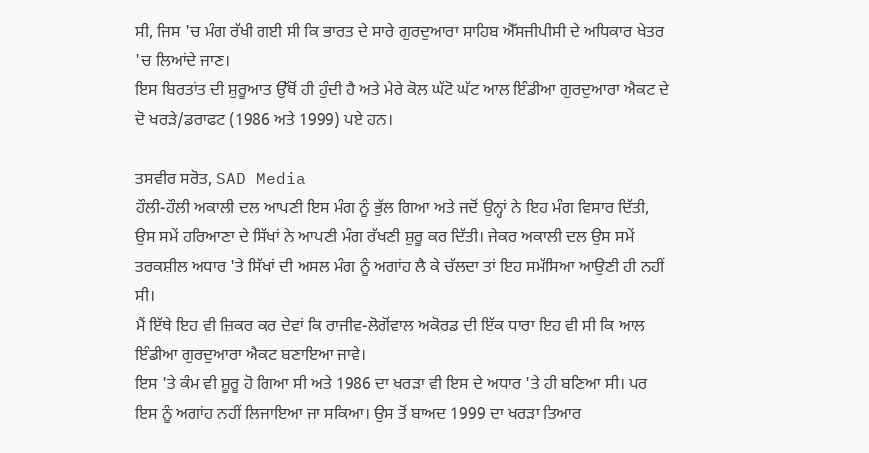ਸੀ, ਜਿਸ 'ਚ ਮੰਗ ਰੱਖੀ ਗਈ ਸੀ ਕਿ ਭਾਰਤ ਦੇ ਸਾਰੇ ਗੁਰਦੁਆਰਾ ਸਾਹਿਬ ਐੱਸਜੀਪੀਸੀ ਦੇ ਅਧਿਕਾਰ ਖੇਤਰ 'ਚ ਲਿਆਂਦੇ ਜਾਣ।
ਇਸ ਬਿਰਤਾਂਤ ਦੀ ਸ਼ੁਰੂਆਤ ਉੱਥੋਂ ਹੀ ਹੁੰਦੀ ਹੈ ਅਤੇ ਮੇਰੇ ਕੋਲ ਘੱਟੋ ਘੱਟ ਆਲ ਇੰਡੀਆ ਗੁਰਦੁਆਰਾ ਐਕਟ ਦੇ ਦੋ ਖਰੜੇ/ਡਰਾਫਟ (1986 ਅਤੇ 1999) ਪਏ ਹਨ।

ਤਸਵੀਰ ਸਰੋਤ, SAD Media
ਹੌਲੀ-ਹੌਲੀ ਅਕਾਲੀ ਦਲ ਆਪਣੀ ਇਸ ਮੰਗ ਨੂੰ ਭੁੱਲ ਗਿਆ ਅਤੇ ਜਦੋਂ ਉਨ੍ਹਾਂ ਨੇ ਇਹ ਮੰਗ ਵਿਸਾਰ ਦਿੱਤੀ, ਉਸ ਸਮੇਂ ਹਰਿਆਣਾ ਦੇ ਸਿੱਖਾਂ ਨੇ ਆਪਣੀ ਮੰਗ ਰੱਖਣੀ ਸ਼ੁਰੂ ਕਰ ਦਿੱਤੀ। ਜੇਕਰ ਅਕਾਲੀ ਦਲ ਉਸ ਸਮੇਂ ਤਰਕਸ਼ੀਲ ਅਧਾਰ 'ਤੇ ਸਿੱਖਾਂ ਦੀ ਅਸਲ ਮੰਗ ਨੂੰ ਅਗਾਂਹ ਲੈ ਕੇ ਚੱਲਦਾ ਤਾਂ ਇਹ ਸਮੱਸਿਆ ਆਉਣੀ ਹੀ ਨਹੀਂ ਸੀ।
ਮੈਂ ਇੱਥੇ ਇਹ ਵੀ ਜ਼ਿਕਰ ਕਰ ਦੇਵਾਂ ਕਿ ਰਾਜੀਵ-ਲੋਗੋਂਵਾਲ ਅਕੋਰਡ ਦੀ ਇੱਕ ਧਾਰਾ ਇਹ ਵੀ ਸੀ ਕਿ ਆਲ ਇੰਡੀਆ ਗੁਰਦੁਆਰਾ ਐਕਟ ਬਣਾਇਆ ਜਾਵੇ।
ਇਸ 'ਤੇ ਕੰਮ ਵੀ ਸ਼ੂਰੂ ਹੋ ਗਿਆ ਸੀ ਅਤੇ 1986 ਦਾ ਖਰੜਾ ਵੀ ਇਸ ਦੇ ਅਧਾਰ 'ਤੇ ਹੀ ਬਣਿਆ ਸੀ। ਪਰ ਇਸ ਨੂੰ ਅਗਾਂਹ ਨਹੀਂ ਲਿਜਾਇਆ ਜਾ ਸਕਿਆ। ਉਸ ਤੋਂ ਬਾਅਦ 1999 ਦਾ ਖਰੜਾ ਤਿਆਰ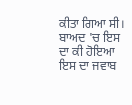ਕੀਤਾ ਗਿਆ ਸੀ। ਬਾਅਦ 'ਚ ਇਸ ਦਾ ਕੀ ਹੋਇਆ ਇਸ ਦਾ ਜਵਾਬ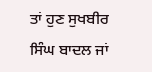ਤਾਂ ਹੁਣ ਸੁਖਬੀਰ ਸਿੰਘ ਬਾਦਲ ਜਾਂ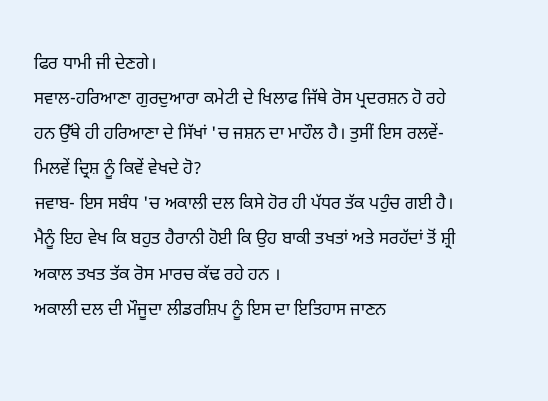ਫਿਰ ਧਾਮੀ ਜੀ ਦੇਣਗੇ।
ਸਵਾਲ-ਹਰਿਆਣਾ ਗੁਰਦੁਆਰਾ ਕਮੇਟੀ ਦੇ ਖਿਲਾਫ ਜਿੱਥੇ ਰੋਸ ਪ੍ਰਦਰਸ਼ਨ ਹੋ ਰਹੇ ਹਨ ਉੱਥੇ ਹੀ ਹਰਿਆਣਾ ਦੇ ਸਿੱਖਾਂ 'ਚ ਜਸ਼ਨ ਦਾ ਮਾਹੌਲ ਹੈ। ਤੁਸੀਂ ਇਸ ਰਲਵੇਂ-ਮਿਲਵੇਂ ਦ੍ਰਿਸ਼ ਨੂੰ ਕਿਵੇਂ ਵੇਖਦੇ ਹੋ?
ਜਵਾਬ- ਇਸ ਸਬੰਧ 'ਚ ਅਕਾਲੀ ਦਲ ਕਿਸੇ ਹੋਰ ਹੀ ਪੱਧਰ ਤੱਕ ਪਹੁੰਚ ਗਈ ਹੈ। ਮੈਨੂੰ ਇਹ ਵੇਖ ਕਿ ਬਹੁਤ ਹੈਰਾਨੀ ਹੋਈ ਕਿ ਉਹ ਬਾਕੀ ਤਖਤਾਂ ਅਤੇ ਸਰਹੱਦਾਂ ਤੋਂ ਸ਼੍ਰੀ ਅਕਾਲ ਤਖਤ ਤੱਕ ਰੋਸ ਮਾਰਚ ਕੱਢ ਰਹੇ ਹਨ ।
ਅਕਾਲੀ ਦਲ ਦੀ ਮੌਜੂਦਾ ਲੀਡਰਸ਼ਿਪ ਨੂੰ ਇਸ ਦਾ ਇਤਿਹਾਸ ਜਾਣਨ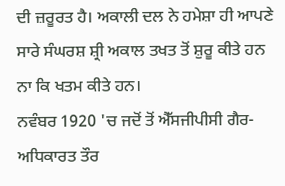ਦੀ ਜ਼ਰੂਰਤ ਹੈ। ਅਕਾਲੀ ਦਲ ਨੇ ਹਮੇਸ਼ਾ ਹੀ ਆਪਣੇ ਸਾਰੇ ਸੰਘਰਸ਼ ਸ਼੍ਰੀ ਅਕਾਲ ਤਖਤ ਤੋਂ ਸ਼ੁਰੂ ਕੀਤੇ ਹਨ ਨਾ ਕਿ ਖਤਮ ਕੀਤੇ ਹਨ।
ਨਵੰਬਰ 1920 'ਚ ਜਦੋਂ ਤੋਂ ਐੱਸਜੀਪੀਸੀ ਗੈਰ-ਅਧਿਕਾਰਤ ਤੌਰ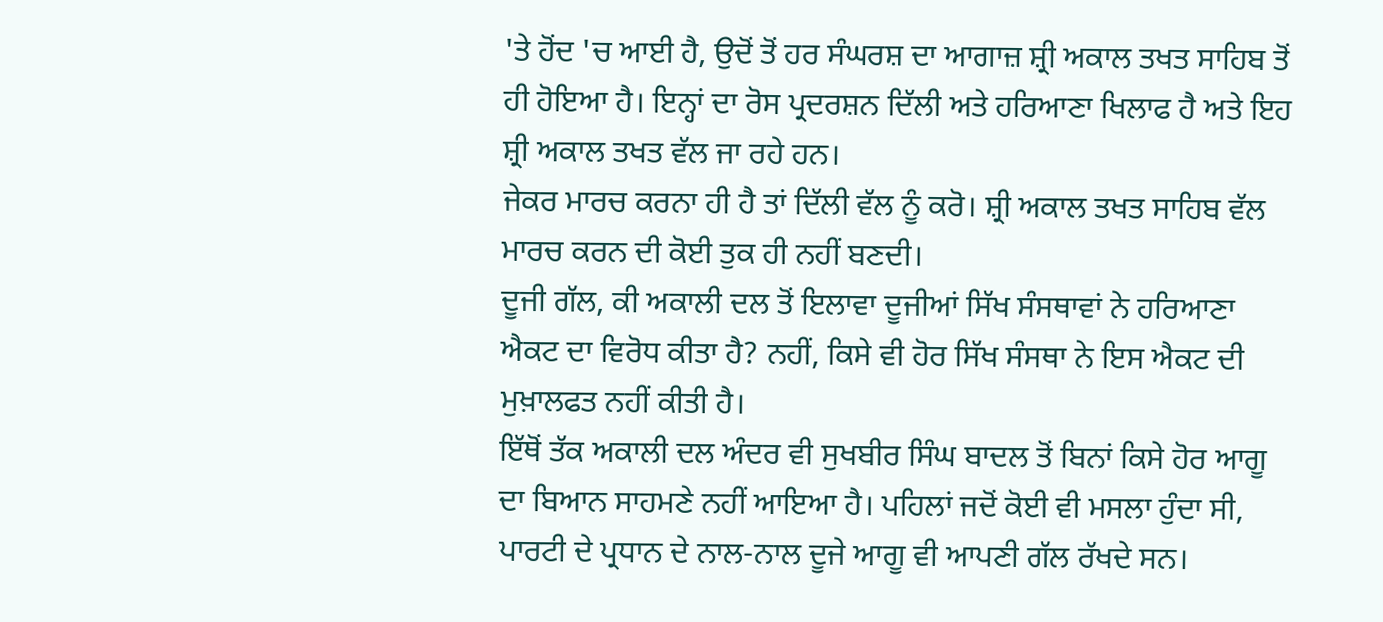'ਤੇ ਹੋਂਦ 'ਚ ਆਈ ਹੈ, ਉਦੋਂ ਤੋਂ ਹਰ ਸੰਘਰਸ਼ ਦਾ ਆਗਾਜ਼ ਸ਼੍ਰੀ ਅਕਾਲ ਤਖਤ ਸਾਹਿਬ ਤੋਂ ਹੀ ਹੋਇਆ ਹੈ। ਇਨ੍ਹਾਂ ਦਾ ਰੋਸ ਪ੍ਰਦਰਸ਼ਨ ਦਿੱਲੀ ਅਤੇ ਹਰਿਆਣਾ ਖਿਲਾਫ ਹੈ ਅਤੇ ਇਹ ਸ਼੍ਰੀ ਅਕਾਲ ਤਖਤ ਵੱਲ ਜਾ ਰਹੇ ਹਨ।
ਜੇਕਰ ਮਾਰਚ ਕਰਨਾ ਹੀ ਹੈ ਤਾਂ ਦਿੱਲੀ ਵੱਲ ਨੂੰ ਕਰੋ। ਸ਼੍ਰੀ ਅਕਾਲ ਤਖਤ ਸਾਹਿਬ ਵੱਲ ਮਾਰਚ ਕਰਨ ਦੀ ਕੋਈ ਤੁਕ ਹੀ ਨਹੀਂ ਬਣਦੀ।
ਦੂਜੀ ਗੱਲ, ਕੀ ਅਕਾਲੀ ਦਲ ਤੋਂ ਇਲਾਵਾ ਦੂਜੀਆਂ ਸਿੱਖ ਸੰਸਥਾਵਾਂ ਨੇ ਹਰਿਆਣਾ ਐਕਟ ਦਾ ਵਿਰੋਧ ਕੀਤਾ ਹੈ? ਨਹੀਂ, ਕਿਸੇ ਵੀ ਹੋਰ ਸਿੱਖ ਸੰਸਥਾ ਨੇ ਇਸ ਐਕਟ ਦੀ ਮੁਖ਼ਾਲਫਤ ਨਹੀਂ ਕੀਤੀ ਹੈ।
ਇੱਥੋਂ ਤੱਕ ਅਕਾਲੀ ਦਲ ਅੰਦਰ ਵੀ ਸੁਖਬੀਰ ਸਿੰਘ ਬਾਦਲ ਤੋਂ ਬਿਨਾਂ ਕਿਸੇ ਹੋਰ ਆਗੂ ਦਾ ਬਿਆਨ ਸਾਹਮਣੇ ਨਹੀਂ ਆਇਆ ਹੈ। ਪਹਿਲਾਂ ਜਦੋਂ ਕੋਈ ਵੀ ਮਸਲਾ ਹੁੰਦਾ ਸੀ, ਪਾਰਟੀ ਦੇ ਪ੍ਰਧਾਨ ਦੇ ਨਾਲ-ਨਾਲ ਦੂਜੇ ਆਗੂ ਵੀ ਆਪਣੀ ਗੱਲ ਰੱਖਦੇ ਸਨ।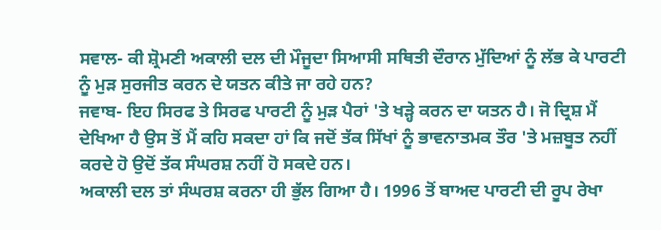ਸਵਾਲ- ਕੀ ਸ਼੍ਰੋਮਣੀ ਅਕਾਲੀ ਦਲ ਦੀ ਮੌਜੂਦਾ ਸਿਆਸੀ ਸਥਿਤੀ ਦੌਰਾਨ ਮੁੱਦਿਆਂ ਨੂੰ ਲੱਭ ਕੇ ਪਾਰਟੀ ਨੂੰ ਮੁੜ ਸੁਰਜੀਤ ਕਰਨ ਦੇ ਯਤਨ ਕੀਤੇ ਜਾ ਰਹੇ ਹਨ?
ਜਵਾਬ- ਇਹ ਸਿਰਫ ਤੇ ਸਿਰਫ ਪਾਰਟੀ ਨੂੰ ਮੁੜ ਪੈਰਾਂ 'ਤੇ ਖੜ੍ਹੇ ਕਰਨ ਦਾ ਯਤਨ ਹੈ। ਜੋ ਦ੍ਰਿਸ਼ ਮੈਂ ਦੇਖਿਆ ਹੈ ਉਸ ਤੋਂ ਮੈਂ ਕਹਿ ਸਕਦਾ ਹਾਂ ਕਿ ਜਦੋਂ ਤੱਕ ਸਿੱਖਾਂ ਨੂੰ ਭਾਵਨਾਤਮਕ ਤੌਰ 'ਤੇ ਮਜ਼ਬੂਤ ਨਹੀਂ ਕਰਦੇ ਹੋ ਉਦੋਂ ਤੱਕ ਸੰਘਰਸ਼ ਨਹੀਂ ਹੋ ਸਕਦੇ ਹਨ।
ਅਕਾਲੀ ਦਲ ਤਾਂ ਸੰਘਰਸ਼ ਕਰਨਾ ਹੀ ਭੁੱਲ ਗਿਆ ਹੈ। 1996 ਤੋਂ ਬਾਅਦ ਪਾਰਟੀ ਦੀ ਰੂਪ ਰੇਖਾ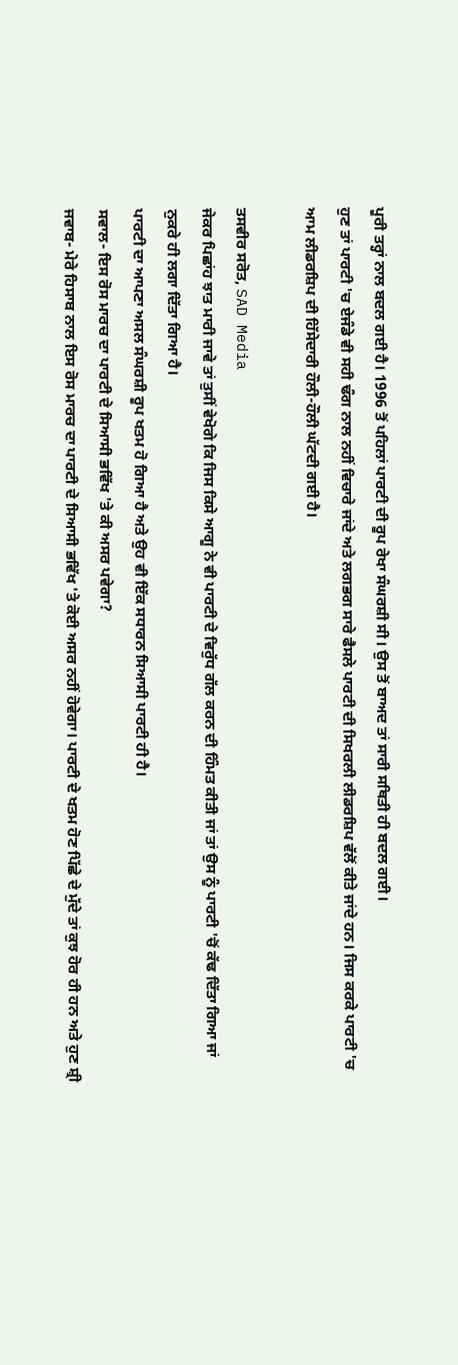ਪੂਰੀ ਤਰ੍ਹਾਂ ਨਾਲ ਬਦਲ ਗਈ ਹੈ। 1996 ਤੋਂ ਪਹਿਲਾਂ ਪਾਰਟੀ ਦੀ ਰੂਪ ਰੇਖਾ ਸੰਘਰਸ਼ੀ ਸੀ। ਉਸ ਤੋਂ ਬਾਅਦ ਤਾਂ ਸਾਰੀ ਸਥਿਤੀ ਹੀ ਬਦਲ ਗਈ।
ਹੁਣ ਤਾਂ ਪਾਰਟੀ 'ਚ ਏਜੰਡੇ ਵੀ ਸਹੀ ਢੰਗ ਨਾਲ ਨਹੀਂ ਵਿਚਾਰੇ ਜਾਂਦੇ ਅਤੇ ਲਗਭਗ ਸਾਰੇ ਫੈਸਲੇ ਪਾਰਟੀ ਦੀ ਸਿਖਰਲੀ ਲੀਡਰਸ਼ਿਪ ਵੱਲੋਂ ਕੀਤੇ ਜਾਂਦੇ ਹਨ। ਜਿਸ ਕਰਕੇ ਪਾਰਟੀ 'ਚ ਆਮ ਲੀਡਰਸ਼ਿਪ ਦੀ ਹਿੱਸੇਦਾਰੀ ਹੌਲੀ-ਹੌਲੀ ਘੱਟਦੀ ਗਈ ਹੈ।

ਤਸਵੀਰ ਸਰੋਤ, SAD Media
ਜੇਕਰ ਪਿਛਾਂਹ ਝਾਤ ਮਾਰੀ ਜਾਵੇ ਤਾਂ ਤੁਸੀਂ ਵੇਖੋਗੇ ਕਿ ਜਿਸ ਕਿਸੇ ਆਗੂ ਨੇ ਵੀ ਪਾਰਟੀ ਦੇ ਵਿਰੁੱਧ ਗੱਲ ਕਰਨ ਦੀ ਹਿੰਮਤ ਕੀਤੀ ਜਾਂ ਤਾਂ ਉਸ ਨੂੰ ਪਾਰਟੀ 'ਚੋਂ ਕੱਢ ਦਿੱਤਾ ਗਿਆ ਜਾਂ ਨੁਕਰੇ ਹੀ ਲਗਾ ਦਿੱਤਾ ਗਿਆ ਹੈ।
ਪਾਰਟੀ ਦਾ ਆਪਣਾ ਅਸਲ ਸੰਘਰਸ਼ੀ ਰੂਪ ਖਤਮ ਹੋ ਗਿਆ ਹੈ ਅਤੇ ਉਹ ਵੀ ਇੱਕ ਸਧਾਰਨ ਸਿਆਸੀ ਪਾਰਟੀ ਹੀ ਹੈ।
ਸਵਾਲ- ਇਸ ਰੋਸ ਮਾਰਚ ਦਾ ਪਾਰਟੀ ਦੇ ਸਿਆਸੀ ਭਵਿੱਖ 'ਤੇ ਕੀ ਅਸਰ ਪਵੇਗਾ?
ਜਵਾਬ- ਮੇਰੇ ਹਿਸਾਬ ਨਾਲ ਇਸ ਰੋਸ ਮਾਰਚ ਦਾ ਪਾਰਟੀ ਦੇ ਸਿਆਸੀ ਭਵਿੱਖ 'ਤੇ ਕੋਈ ਅਸਰ ਨਹੀਂ ਹੋਵੇਗਾ। ਪਾਰਟੀ ਦੇ ਖਤਮ ਹੋਣ ਪਿੱਛੇ ਦੇ ਮੁੱਦੇ ਤਾਂ ਕੁਝ ਹੋਰ ਹੀ ਹਨ ਅਤੇ ਹੁਣ ਸ਼੍ਰੀ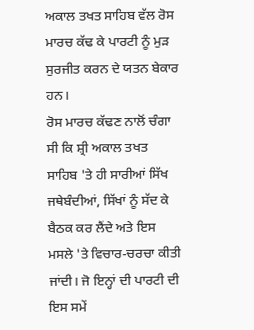ਅਕਾਲ ਤਖਤ ਸਾਹਿਬ ਵੱਲ ਰੋਸ ਮਾਰਚ ਕੱਢ ਕੇ ਪਾਰਟੀ ਨੂੰ ਮੁੜ ਸੁਰਜੀਤ ਕਰਨ ਦੇ ਯਤਨ ਬੇਕਾਰ ਹਨ।
ਰੋਸ ਮਾਰਚ ਕੱਢਣ ਨਾਲੋਂ ਚੰਗਾ ਸੀ ਕਿ ਸ਼੍ਰੀ ਅਕਾਲ ਤਖਤ ਸਾਹਿਬ 'ਤੇ ਹੀ ਸਾਰੀਆਂ ਸਿੱਖ ਜਥੇਬੰਦੀਆਂ, ਸਿੱਖਾਂ ਨੂੰ ਸੱਦ ਕੇ ਬੈਠਕ ਕਰ ਲੈਂਦੇ ਅਤੇ ਇਸ ਮਸਲੇ 'ਤੇ ਵਿਚਾਰ-ਚਰਚਾ ਕੀਤੀ ਜਾਂਦੀ। ਜੋ ਇਨ੍ਹਾਂ ਦੀ ਪਾਰਟੀ ਦੀ ਇਸ ਸਮੇਂ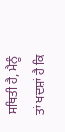ਸਥਿਤੀ ਹੈ, ਮੈਨੂੰ ਤਾਂ ਖਦਸ਼ਾਂ ਹੈ ਕਿ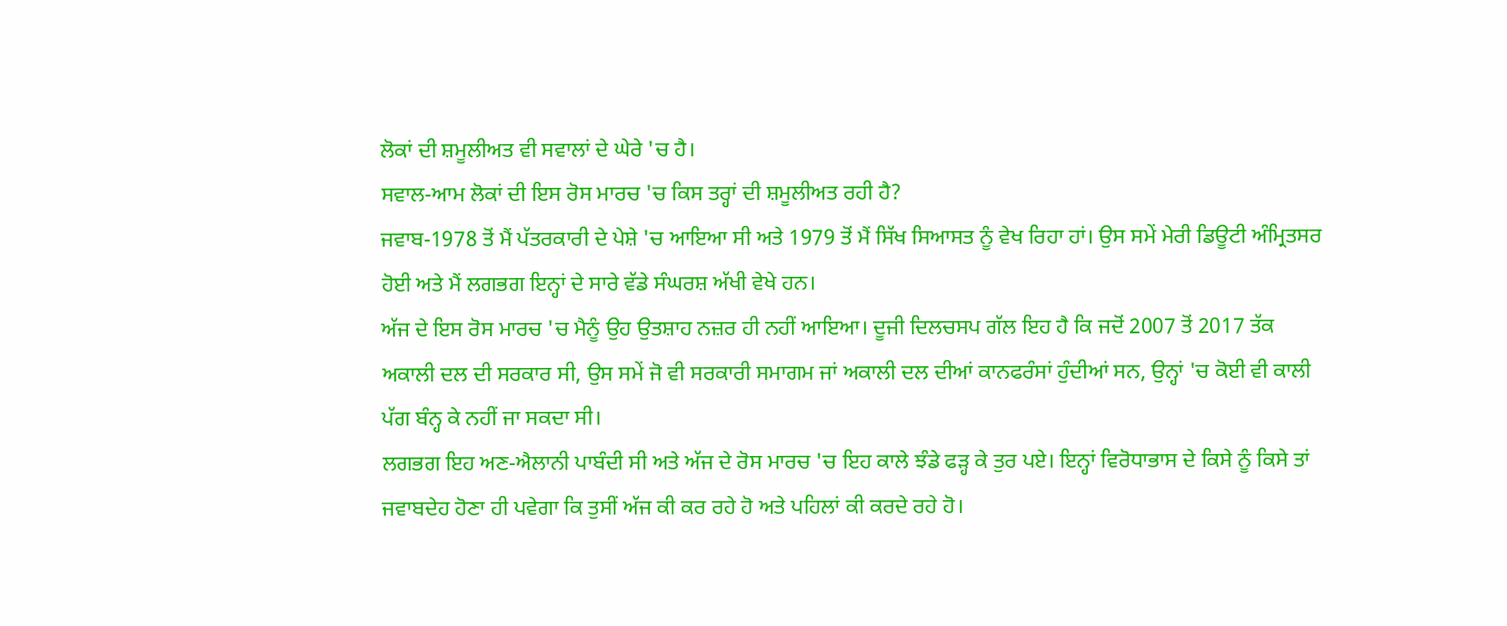ਲੋਕਾਂ ਦੀ ਸ਼ਮੂਲੀਅਤ ਵੀ ਸਵਾਲਾਂ ਦੇ ਘੇਰੇ 'ਚ ਹੈ।
ਸਵਾਲ-ਆਮ ਲੋਕਾਂ ਦੀ ਇਸ ਰੋਸ ਮਾਰਚ 'ਚ ਕਿਸ ਤਰ੍ਹਾਂ ਦੀ ਸ਼ਮੂਲੀਅਤ ਰਹੀ ਹੈ?
ਜਵਾਬ-1978 ਤੋਂ ਮੈਂ ਪੱਤਰਕਾਰੀ ਦੇ ਪੇਸ਼ੇ 'ਚ ਆਇਆ ਸੀ ਅਤੇ 1979 ਤੋਂ ਮੈਂ ਸਿੱਖ ਸਿਆਸਤ ਨੂੰ ਵੇਖ ਰਿਹਾ ਹਾਂ। ਉਸ ਸਮੇਂ ਮੇਰੀ ਡਿਊਟੀ ਅੰਮ੍ਰਿਤਸਰ ਹੋਈ ਅਤੇ ਮੈਂ ਲਗਭਗ ਇਨ੍ਹਾਂ ਦੇ ਸਾਰੇ ਵੱਡੇ ਸੰਘਰਸ਼ ਅੱਖੀ ਵੇਖੇ ਹਨ।
ਅੱਜ ਦੇ ਇਸ ਰੋਸ ਮਾਰਚ 'ਚ ਮੈਨੂੰ ਉਹ ਉਤਸ਼ਾਹ ਨਜ਼ਰ ਹੀ ਨਹੀਂ ਆਇਆ। ਦੂਜੀ ਦਿਲਚਸਪ ਗੱਲ ਇਹ ਹੈ ਕਿ ਜਦੋਂ 2007 ਤੋਂ 2017 ਤੱਕ ਅਕਾਲੀ ਦਲ ਦੀ ਸਰਕਾਰ ਸੀ, ਉਸ ਸਮੇਂ ਜੋ ਵੀ ਸਰਕਾਰੀ ਸਮਾਗਮ ਜਾਂ ਅਕਾਲੀ ਦਲ ਦੀਆਂ ਕਾਨਫਰੰਸਾਂ ਹੁੰਦੀਆਂ ਸਨ, ਉਨ੍ਹਾਂ 'ਚ ਕੋਈ ਵੀ ਕਾਲੀ ਪੱਗ ਬੰਨ੍ਹ ਕੇ ਨਹੀਂ ਜਾ ਸਕਦਾ ਸੀ।
ਲਗਭਗ ਇਹ ਅਣ-ਐਲਾਨੀ ਪਾਬੰਦੀ ਸੀ ਅਤੇ ਅੱਜ ਦੇ ਰੋਸ ਮਾਰਚ 'ਚ ਇਹ ਕਾਲੇ ਝੰਡੇ ਫੜ੍ਹ ਕੇ ਤੁਰ ਪਏ। ਇਨ੍ਹਾਂ ਵਿਰੋਧਾਭਾਸ ਦੇ ਕਿਸੇ ਨੂੰ ਕਿਸੇ ਤਾਂ ਜਵਾਬਦੇਹ ਹੋਣਾ ਹੀ ਪਵੇਗਾ ਕਿ ਤੁਸੀਂ ਅੱਜ ਕੀ ਕਰ ਰਹੇ ਹੋ ਅਤੇ ਪਹਿਲਾਂ ਕੀ ਕਰਦੇ ਰਹੇ ਹੋ।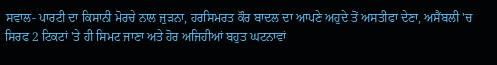ਸਵਾਲ- ਪਾਰਟੀ ਦਾ ਕਿਸਾਨੀ ਮੋਰਚੇ ਨਾਲ ਜੁੜਨਾ, ਹਰਸਿਮਰਤ ਕੌਰ ਬਾਦਲ ਦਾ ਆਪਣੇ ਅਹੁਦੇ ਤੋਂ ਅਸਤੀਫਾ ਦੇਣਾ, ਅਸੈਂਬਲੀ 'ਚ ਸਿਰਫ 2 ਟਿਕਟਾਂ 'ਤੇ ਹੀ ਸਿਮਟ ਜਾਣਾ ਅਤੇ ਹੋਰ ਅਜਿਹੀਆਂ ਬਹੁਤ ਘਟਨਾਵਾਂ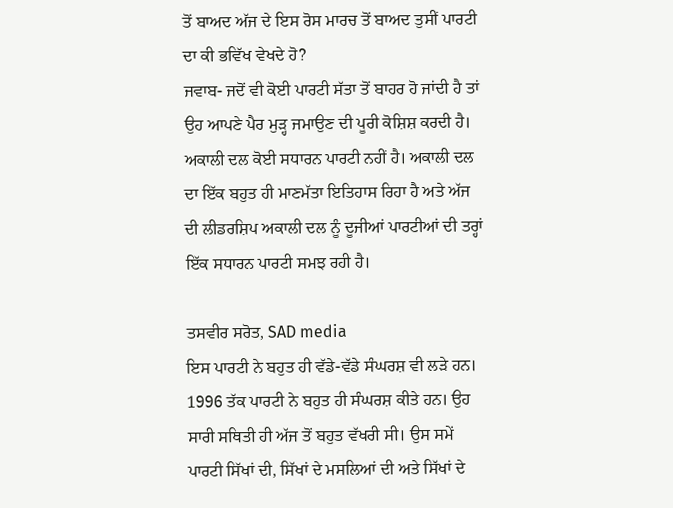ਤੋਂ ਬਾਅਦ ਅੱਜ ਦੇ ਇਸ ਰੋਸ ਮਾਰਚ ਤੋਂ ਬਾਅਦ ਤੁਸੀਂ ਪਾਰਟੀ ਦਾ ਕੀ ਭਵਿੱਖ ਵੇਖਦੇ ਹੋ?
ਜਵਾਬ- ਜਦੋਂ ਵੀ ਕੋਈ ਪਾਰਟੀ ਸੱਤਾ ਤੋਂ ਬਾਹਰ ਹੋ ਜਾਂਦੀ ਹੈ ਤਾਂ ਉਹ ਆਪਣੇ ਪੈਰ ਮੁੜ੍ਹ ਜਮਾਉਣ ਦੀ ਪੂਰੀ ਕੋਸ਼ਿਸ਼ ਕਰਦੀ ਹੈ। ਅਕਾਲੀ ਦਲ ਕੋਈ ਸਧਾਰਨ ਪਾਰਟੀ ਨਹੀਂ ਹੈ। ਅਕਾਲੀ ਦਲ ਦਾ ਇੱਕ ਬਹੁਤ ਹੀ ਮਾਣਮੱਤਾ ਇਤਿਹਾਸ ਰਿਹਾ ਹੈ ਅਤੇ ਅੱਜ ਦੀ ਲੀਡਰਸ਼ਿਪ ਅਕਾਲੀ ਦਲ ਨੂੰ ਦੂਜੀਆਂ ਪਾਰਟੀਆਂ ਦੀ ਤਰ੍ਹਾਂ ਇੱਕ ਸਧਾਰਨ ਪਾਰਟੀ ਸਮਝ ਰਹੀ ਹੈ।

ਤਸਵੀਰ ਸਰੋਤ, SAD media
ਇਸ ਪਾਰਟੀ ਨੇ ਬਹੁਤ ਹੀ ਵੱਡੇ-ਵੱਡੇ ਸੰਘਰਸ਼ ਵੀ ਲੜੇ ਹਨ। 1996 ਤੱਕ ਪਾਰਟੀ ਨੇ ਬਹੁਤ ਹੀ ਸੰਘਰਸ਼ ਕੀਤੇ ਹਨ। ਉਹ ਸਾਰੀ ਸਥਿਤੀ ਹੀ ਅੱਜ ਤੋਂ ਬਹੁਤ ਵੱਖਰੀ ਸੀ। ਉਸ ਸਮੇਂ ਪਾਰਟੀ ਸਿੱਖਾਂ ਦੀ, ਸਿੱਖਾਂ ਦੇ ਮਸਲਿਆਂ ਦੀ ਅਤੇ ਸਿੱਖਾਂ ਦੇ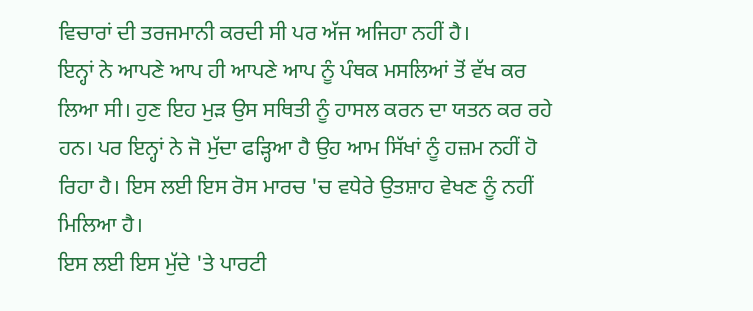ਵਿਚਾਰਾਂ ਦੀ ਤਰਜਮਾਨੀ ਕਰਦੀ ਸੀ ਪਰ ਅੱਜ ਅਜਿਹਾ ਨਹੀਂ ਹੈ।
ਇਨ੍ਹਾਂ ਨੇ ਆਪਣੇ ਆਪ ਹੀ ਆਪਣੇ ਆਪ ਨੂੰ ਪੰਥਕ ਮਸਲਿਆਂ ਤੋਂ ਵੱਖ ਕਰ ਲਿਆ ਸੀ। ਹੁਣ ਇਹ ਮੁੜ ਉਸ ਸਥਿਤੀ ਨੂੰ ਹਾਸਲ ਕਰਨ ਦਾ ਯਤਨ ਕਰ ਰਹੇ ਹਨ। ਪਰ ਇਨ੍ਹਾਂ ਨੇ ਜੋ ਮੁੱਦਾ ਫੜ੍ਹਿਆ ਹੈ ਉਹ ਆਮ ਸਿੱਖਾਂ ਨੂੰ ਹਜ਼ਮ ਨਹੀਂ ਹੋ ਰਿਹਾ ਹੈ। ਇਸ ਲਈ ਇਸ ਰੋਸ ਮਾਰਚ 'ਚ ਵਧੇਰੇ ਉਤਸ਼ਾਹ ਵੇਖਣ ਨੂੰ ਨਹੀਂ ਮਿਲਿਆ ਹੈ।
ਇਸ ਲਈ ਇਸ ਮੁੱਦੇ 'ਤੇ ਪਾਰਟੀ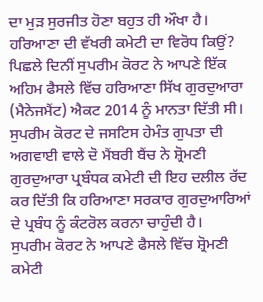ਦਾ ਮੁੜ ਸੁਰਜੀਤ ਹੋਣਾ ਬਹੁਤ ਹੀ ਔਖਾ ਹੈ।
ਹਰਿਆਣਾ ਦੀ ਵੱਖਰੀ ਕਮੇਟੀ ਦਾ ਵਿਰੋਧ ਕਿਉਂ?
ਪਿਛਲੇ ਦਿਨੀਂ ਸੁਪਰੀਮ ਕੋਰਟ ਨੇ ਆਪਣੇ ਇੱਕ ਅਹਿਮ ਫੈਸਲੇ ਵਿੱਚ ਹਰਿਆਣਾ ਸਿੱਖ ਗੁਰਦੁਆਰਾ (ਮੈਨੇਜਮੈਂਟ) ਐਕਟ 2014 ਨੂੰ ਮਾਨਤਾ ਦਿੱਤੀ ਸੀ।
ਸੁਪਰੀਮ ਕੋਰਟ ਦੇ ਜਸਟਿਸ ਹੇਮੰਤ ਗੁਪਤਾ ਦੀ ਅਗਵਾਈ ਵਾਲੇ ਦੋ ਮੈਂਬਰੀ ਬੈਂਚ ਨੇ ਸ਼੍ਰੋਮਣੀ ਗੁਰਦੁਆਰਾ ਪ੍ਰਬੰਧਕ ਕਮੇਟੀ ਦੀ ਇਹ ਦਲੀਲ ਰੱਦ ਕਰ ਦਿੱਤੀ ਕਿ ਹਰਿਆਣਾ ਸਰਕਾਰ ਗੁਰਦੁਆਰਿਆਂ ਦੇ ਪ੍ਰਬੰਧ ਨੂੰ ਕੰਟਰੋਲ ਕਰਨਾ ਚਾਹੁੰਦੀ ਹੈ।
ਸੁਪਰੀਮ ਕੋਰਟ ਨੇ ਆਪਣੇ ਫੈਸਲੇ ਵਿੱਚ ਸ਼੍ਰੋਮਣੀ ਕਮੇਟੀ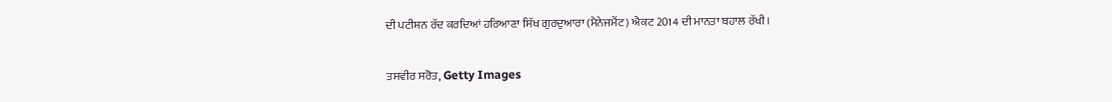ਦੀ ਪਟੀਸ਼ਨ ਰੱਦ ਕਰਦਿਆਂ ਹਰਿਆਣਾ ਸਿੱਖ ਗੁਰਦੁਆਰਾ (ਮੈਨੇਜਮੈਂਟ) ਐਕਟ 2014 ਦੀ ਮਾਨਤਾ ਬਹਾਲ ਰੱਖੀ।

ਤਸਵੀਰ ਸਰੋਤ, Getty Images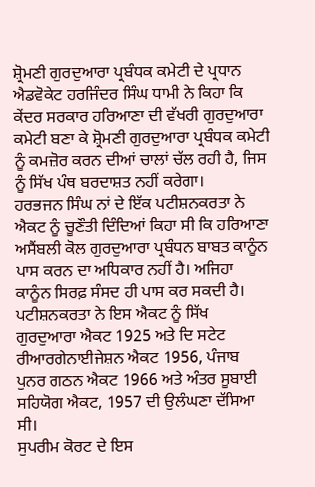ਸ਼੍ਰੋਮਣੀ ਗੁਰਦੁਆਰਾ ਪ੍ਰਬੰਧਕ ਕਮੇਟੀ ਦੇ ਪ੍ਰਧਾਨ ਐਡਵੋਕੇਟ ਹਰਜਿੰਦਰ ਸਿੰਘ ਧਾਮੀ ਨੇ ਕਿਹਾ ਕਿ ਕੇਂਦਰ ਸਰਕਾਰ ਹਰਿਆਣਾ ਦੀ ਵੱਖਰੀ ਗੁਰਦੁਆਰਾ ਕਮੇਟੀ ਬਣਾ ਕੇ ਸ਼੍ਰੋਮਣੀ ਗੁਰਦੁਆਰਾ ਪ੍ਰਬੰਧਕ ਕਮੇਟੀ ਨੂੰ ਕਮਜ਼ੋਰ ਕਰਨ ਦੀਆਂ ਚਾਲਾਂ ਚੱਲ ਰਹੀ ਹੈ, ਜਿਸ ਨੂੰ ਸਿੱਖ ਪੰਥ ਬਰਦਾਸ਼ਤ ਨਹੀਂ ਕਰੇਗਾ।
ਹਰਭਜਨ ਸਿੰਘ ਨਾਂ ਦੇ ਇੱਕ ਪਟੀਸ਼ਨਕਰਤਾ ਨੇ ਐਕਟ ਨੂੰ ਚੂਣੌਤੀ ਦਿੰਦਿਆਂ ਕਿਹਾ ਸੀ ਕਿ ਹਰਿਆਣਾ ਅਸੈਂਬਲੀ ਕੋਲ ਗੁਰਦੁਆਰਾ ਪ੍ਰਬੰਧਨ ਬਾਬਤ ਕਾਨੂੰਨ ਪਾਸ ਕਰਨ ਦਾ ਅਧਿਕਾਰ ਨਹੀਂ ਹੈ। ਅਜਿਹਾ ਕਾਨੂੰਨ ਸਿਰਫ਼ ਸੰਸਦ ਹੀ ਪਾਸ ਕਰ ਸਕਦੀ ਹੈ।
ਪਟੀਸ਼ਨਕਰਤਾ ਨੇ ਇਸ ਐਕਟ ਨੂੰ ਸਿੱਖ ਗੁਰਦੁਆਰਾ ਐਕਟ 1925 ਅਤੇ ਦਿ ਸਟੇਟ ਰੀਆਰਗੇਨਾਈਜੇਸ਼ਨ ਐਕਟ 1956, ਪੰਜਾਬ ਪੁਨਰ ਗਠਨ ਐਕਟ 1966 ਅਤੇ ਅੰਤਰ ਸੂਬਾਈ ਸਹਿਯੋਗ ਐਕਟ, 1957 ਦੀ ਉਲੰਘਣਾ ਦੱਸਿਆ ਸੀ।
ਸੁਪਰੀਮ ਕੋਰਟ ਦੇ ਇਸ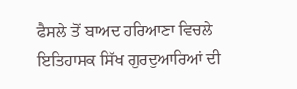ਫੈਸਲੇ ਤੋਂ ਬਾਅਦ ਹਰਿਆਣਾ ਵਿਚਲੇ ਇਤਿਹਾਸਕ ਸਿੱਖ ਗੁਰਦੁਆਰਿਆਂ ਦੀ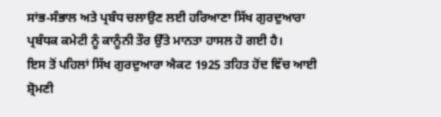ਸਾਂਭ-ਸੰਭਾਲ ਅਤੇ ਪ੍ਰਬੰਧ ਚਲਾਉਣ ਲਈ ਹਰਿਆਣਾ ਸਿੱਖ ਗੁਰਦੁਆਰਾ ਪ੍ਰਬੰਧਕ ਕਮੇਟੀ ਨੂੰ ਕਾਨੂੰਨੀ ਤੌਰ ਉੱਤੇ ਮਾਨਤਾ ਹਾਸਲ ਹੋ ਗਈ ਹੈ।
ਇਸ ਤੋਂ ਪਹਿਲਾਂ ਸਿੱਖ ਗੁਰਦੁਆਰਾ ਐਕਟ 1925 ਤਹਿਤ ਹੋਂਦ ਵਿੱਚ ਆਈ ਸ਼੍ਰੋਮਣੀ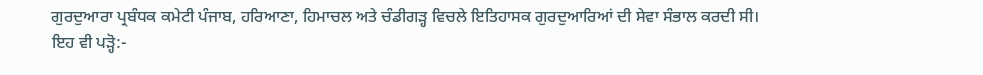ਗੁਰਦੁਆਰਾ ਪ੍ਰਬੰਧਕ ਕਮੇਟੀ ਪੰਜਾਬ, ਹਰਿਆਣਾ, ਹਿਮਾਚਲ ਅਤੇ ਚੰਡੀਗੜ੍ਹ ਵਿਚਲੇ ਇਤਿਹਾਸਕ ਗੁਰਦੁਆਰਿਆਂ ਦੀ ਸੇਵਾ ਸੰਭਾਲ ਕਰਦੀ ਸੀ।
ਇਹ ਵੀ ਪੜ੍ਹੋ:-